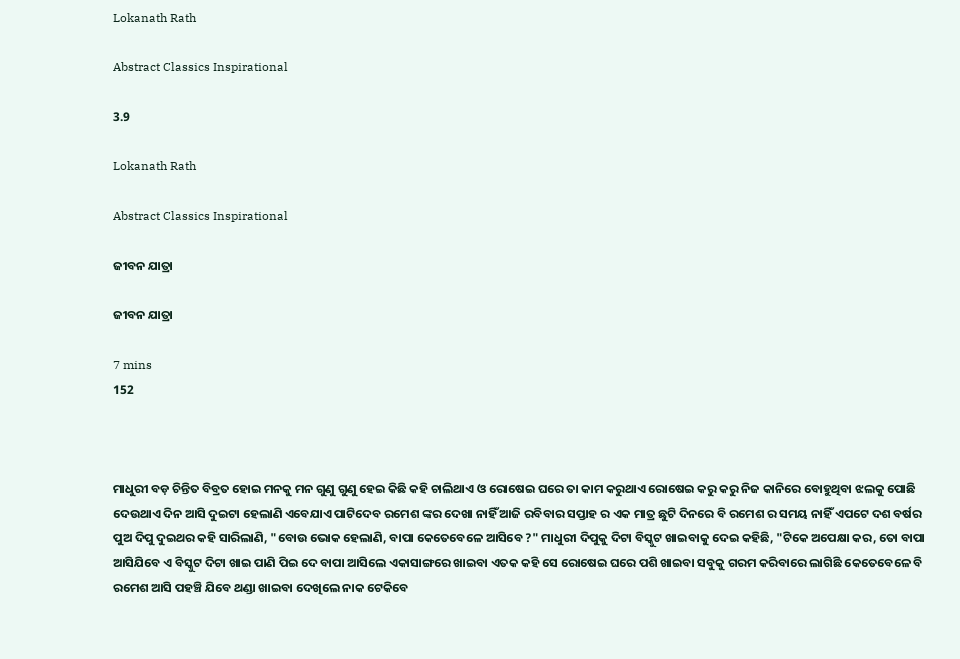Lokanath Rath

Abstract Classics Inspirational

3.9

Lokanath Rath

Abstract Classics Inspirational

ଜୀବନ ଯାତ୍ରା

ଜୀବନ ଯାତ୍ରା

7 mins
152



ମାଧୁରୀ ବଡ଼ ଚିନ୍ତିତ ବିବ୍ରତ ହୋଇ ମନକୁ ମନ ଗୁଣୁ ଗୁଣୁ ହେଇ କିଛି କହି ଚାଲିଥାଏ ଓ ରୋଷେଇ ଘରେ ତା କାମ କରୁଥାଏ ରୋଷେଇ କରୁ କରୁ ନିଜ କାନିରେ ବୋହୁଥିବା ଝଲକୁ ପୋଛି ଦେଉଥାଏ ଦିନ ଆସି ଦୁଇଟା ହେଲାଣି ଏବେଯାଏ ପାଟିଦେବ ରମେଶ ଙ୍କର ଦେଖା ନାହିଁ ଆଜି ରବିବାର ସପ୍ତାହ ର ଏକ ମାତ୍ର ଛୁଟି ଦିନରେ ବି ରମେଶ ର ସମୟ ନାହିଁ ଏପଟେ ଦଶ ବର୍ଷର ପୁଅ ଦିପୁ ଦୁଇଥର କହି ସାରିଲାଣି, "ବୋଉ ଭୋକ ହେଲାଣି, ବାପା କେତେବେଳେ ଆସିବେ ?" ମାଧୁରୀ ଦିପୁକୁ ଦିଟା ବିସ୍କୁଟ ଖାଇବାକୁ ଦେଇ କହିଛି, "ଟିକେ ଅପେକ୍ଷା କର, ତୋ ବାପା ଆସିଯିବେ ଏ ବିସ୍କୁଟ ଦିଟା ଖାଇ ପାଣି ପିଇ ଦେ ବାପା ଆସିଲେ ଏକାସାଙ୍ଗରେ ଖାଇବା ଏତକ କହି ସେ ରୋଷେଇ ଘରେ ପଶି ଖାଇବା ସବୁକୁ ଗରମ କରିବାରେ ଲାଗିଛି କେତେବେଳେ ବି ରମେଶ ଆସି ପହଞ୍ଚି ଯିବେ ଥଣ୍ଡା ଖାଇବା ଦେଖିଲେ ନାକ ଟେକିବେ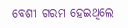ବେଶୀ ଗରମ ହେଇଥିଲେ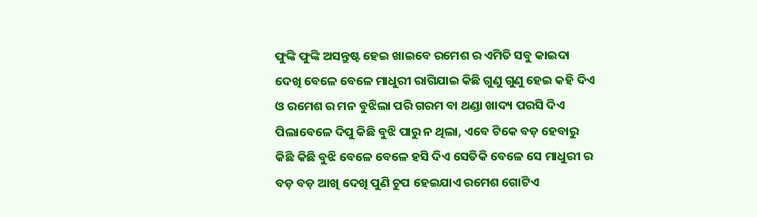ଫୁଙ୍କି ଫୁଙ୍କି ଅସନ୍ତୁଷ୍ଟ ହେଇ ଖାଇବେ ରମେଶ ର ଏମିତି ସବୁ କାଇଦା ଦେଖି ବେଳେ ବେଳେ ମାଧୁରୀ ରାଗିଯାଇ କିଛି ଗୁଣୁ ଗୁଣୁ ହେଇ କହି ଦିଏ ଓ ରମେଶ ର ମନ ବୁଝିଲା ପରି ଗରମ ବା ଥଣ୍ଡା ଖାଦ୍ୟ ପରସି ଦିଏ ପିଲାବେଳେ ଦିପୁ କିଛି ବୁଝି ପାରୁ ନ ଥିଲା, ଏବେ ଟିକେ ବଡ଼ ହେବାରୁ କିଛି କିଛି ବୁଝି ବେଳେ ବେଳେ ହସି ଦିଏ ସେତିକି ବେଳେ ସେ ମାଧୁରୀ ର ବଡ଼ ବଡ଼ ଆଖି ଦେଖି ପୁଣି ଚୁପ ହେଇଯାଏ ରମେଶ ଗୋଟିଏ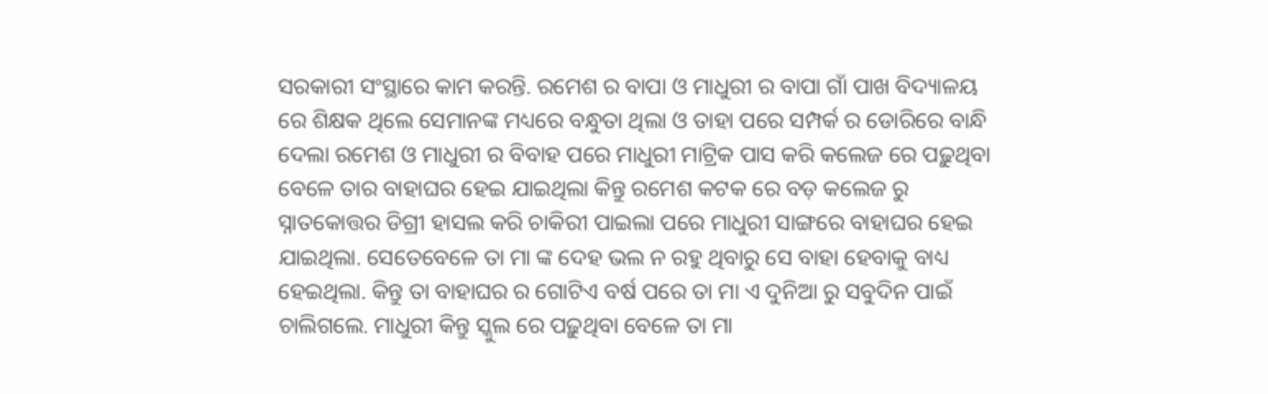ସରକାରୀ ସଂସ୍ଥାରେ କାମ କରନ୍ତି. ରମେଶ ର ବାପା ଓ ମାଧୁରୀ ର ବାପା ଗାଁ ପାଖ ବିଦ୍ୟାଳୟ ରେ ଶିକ୍ଷକ ଥିଲେ ସେମାନଙ୍କ ମଧ୍ୟରେ ବନ୍ଧୁତା ଥିଲା ଓ ତାହା ପରେ ସମ୍ପର୍କ ର ଡୋରିରେ ବାନ୍ଧି ଦେଲା ରମେଶ ଓ ମାଧୁରୀ ର ବିବାହ ପରେ ମାଧୁରୀ ମାଟ୍ରିକ ପାସ କରି କଲେଜ ରେ ପଢ଼ୁଥିବା ବେଳେ ତାର ବାହାଘର ହେଇ ଯାଇଥିଲା କିନ୍ତୁ ରମେଶ କଟକ ରେ ବଡ଼ କଲେଜ ରୁ ସ୍ନାତକୋତ୍ତର ଡିଗ୍ରୀ ହାସଲ କରି ଚାକିରୀ ପାଇଲା ପରେ ମାଧୁରୀ ସାଙ୍ଗରେ ବାହାଘର ହେଇ ଯାଇଥିଲା. ସେତେବେଳେ ତା ମା ଙ୍କ ଦେହ ଭଲ ନ ରହୁ ଥିବାରୁ ସେ ବାହା ହେବାକୁ ବାଧ୍ୟ ହେଇଥିଲା. କିନ୍ତୁ ତା ବାହାଘର ର ଗୋଟିଏ ବର୍ଷ ପରେ ତା ମା ଏ ଦୁନିଆ ରୁ ସବୁଦିନ ପାଇଁ ଚାଲିଗଲେ. ମାଧୁରୀ କିନ୍ତୁ ସ୍କୁଲ ରେ ପଢ଼ୁଥିବା ବେଳେ ତା ମା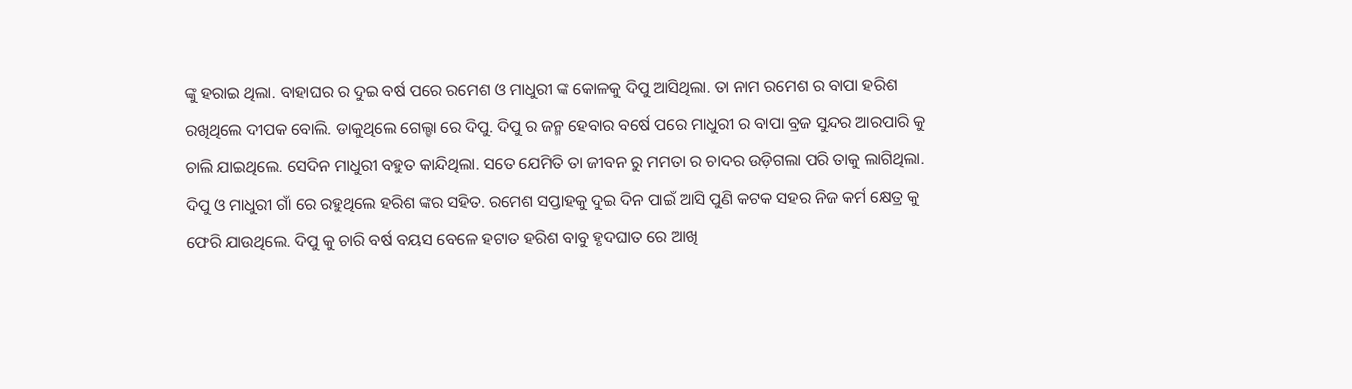ଙ୍କୁ ହରାଇ ଥିଲା. ବାହାଘର ର ଦୁଇ ବର୍ଷ ପରେ ରମେଶ ଓ ମାଧୁରୀ ଙ୍କ କୋଳକୁ ଦିପୁ ଆସିଥିଲା. ତା ନାମ ରମେଶ ର ବାପା ହରିଶ ରଖିଥିଲେ ଦୀପକ ବୋଲି. ଡାକୁଥିଲେ ଗେଲ୍ହା ରେ ଦିପୁ. ଦିପୁ ର ଜନ୍ମ ହେବାର ବର୍ଷେ ପରେ ମାଧୁରୀ ର ବାପା ବ୍ରଜ ସୁନ୍ଦର ଆରପାରି କୁ ଚାଲି ଯାଇଥିଲେ. ସେଦିନ ମାଧୁରୀ ବହୁତ କାନ୍ଦିଥିଲା. ସତେ ଯେମିତି ତା ଜୀବନ ରୁ ମମତା ର ଚାଦର ଉଡ଼ିଗଲା ପରି ତାକୁ ଲାଗିଥିଲା. ଦିପୁ ଓ ମାଧୁରୀ ଗାଁ ରେ ରହୁଥିଲେ ହରିଶ ଙ୍କର ସହିତ. ରମେଶ ସପ୍ତାହକୁ ଦୁଇ ଦିନ ପାଇଁ ଆସି ପୁଣି କଟକ ସହର ନିଜ କର୍ମ କ୍ଷେତ୍ର କୁ ଫେରି ଯାଉଥିଲେ. ଦିପୁ କୁ ଚାରି ବର୍ଷ ବୟସ ବେଳେ ହଟାତ ହରିଶ ବାବୁ ହୃଦଘାତ ରେ ଆଖି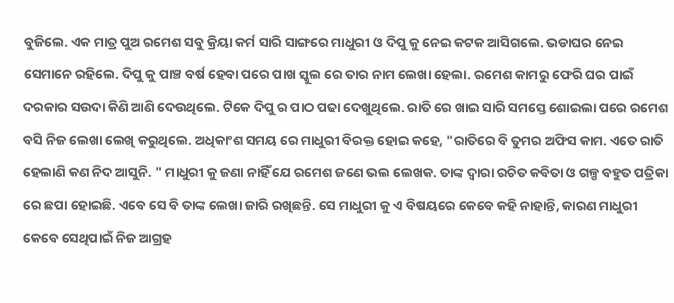ବୁଜିଲେ. ଏକ ମାତ୍ର ପୁଅ ରମେଶ ସବୁ କ୍ରିୟା କର୍ମ ସାରି ସାଙ୍ଗରେ ମାଧୁରୀ ଓ ଦିପୁ କୁ ନେଇ କଟକ ଆସିଗଲେ. ଭଡାଘର ନେଇ ସେମାନେ ରହିଲେ. ଦିପୁ କୁ ପାଞ୍ଚ ବର୍ଷ ହେବା ପରେ ପାଖ ସ୍କୁଲ ରେ ତାର ନାମ ଲେଖା ହେଲା. ରମେଶ କାମରୁ ଫେରି ଘର ପାଇଁ ଦରକାର ସଉଦା କିଣି ଆଣି ଦେଉଥିଲେ. ଟିକେ ଦିପୁ ର ପାଠ ପଢା ଦେଖୁଥିଲେ. ରାତି ରେ ଖାଇ ସାରି ସମସ୍ତେ ଶୋଇଲା ପରେ ରମେଶ ବସି ନିଜ ଲେଖା ଲେଖି କରୁଥିଲେ. ଅଧିକାଂଶ ସମୟ ରେ ମାଧୁରୀ ବିରକ୍ତ ହୋଇ କହେ, "ରାତିରେ ବି ତୁମର ଅଫିସ କାମ. ଏତେ ରାତି ହେଲାଣି କଣ ନିଦ ଆସୁନି. " ମାଧୁରୀ କୁ ଜଣା ନାହିଁ ଯେ ରମେଶ ଜଣେ ଭଲ ଲେଖକ. ତାଙ୍କ ଦ୍ୱାରା ରଚିତ କବିତା ଓ ଗଳ୍ପ ବହୁତ ପତ୍ରିକା ରେ ଛପା ହୋଇଛି. ଏବେ ସେ ବି ତାଙ୍କ ଲେଖା ଜାରି ରଖିଛନ୍ତି. ସେ ମାଧୁରୀ କୁ ଏ ବିଷୟରେ କେବେ କହି ନାହାନ୍ତି, କାରଣ ମାଧୁରୀ କେବେ ସେଥିପାଇଁ ନିଜ ଆଗ୍ରହ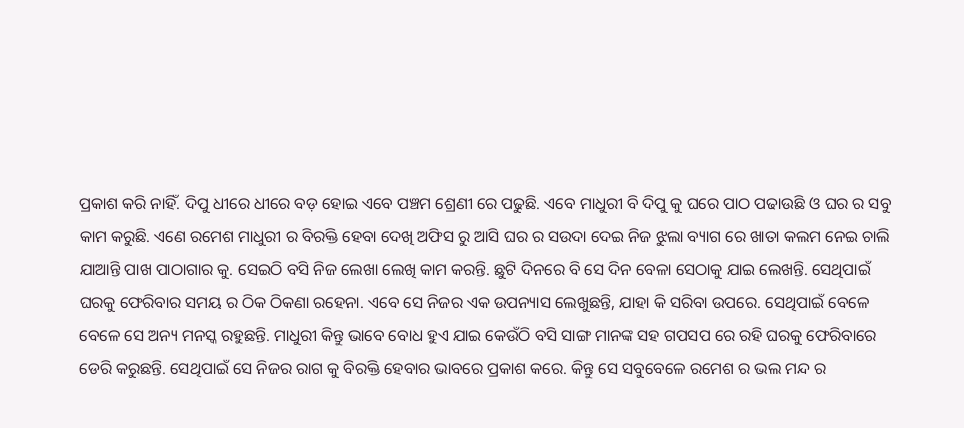ପ୍ରକାଶ କରି ନାହିଁ. ଦିପୁ ଧୀରେ ଧୀରେ ବଡ଼ ହୋଇ ଏବେ ପଞ୍ଚମ ଶ୍ରେଣୀ ରେ ପଢୁଛି. ଏବେ ମାଧୁରୀ ବି ଦିପୁ କୁ ଘରେ ପାଠ ପଢାଉଛି ଓ ଘର ର ସବୁ କାମ କରୁଛି. ଏଣେ ରମେଶ ମାଧୁରୀ ର ବିରକ୍ତି ହେବା ଦେଖି ଅଫିସ ରୁ ଆସି ଘର ର ସଉଦା ଦେଇ ନିଜ ଝୁଲା ବ୍ୟାଗ ରେ ଖାତା କଲମ ନେଇ ଚାଲି ଯାଆନ୍ତି ପାଖ ପାଠାଗାର କୁ. ସେଇଠି ବସି ନିଜ ଲେଖା ଲେଖି କାମ କରନ୍ତି. ଛୁଟି ଦିନରେ ବି ସେ ଦିନ ବେଳା ସେଠାକୁ ଯାଇ ଲେଖନ୍ତି. ସେଥିପାଇଁ ଘରକୁ ଫେରିବାର ସମୟ ର ଠିକ ଠିକଣା ରହେନା. ଏବେ ସେ ନିଜର ଏକ ଉପନ୍ୟାସ ଲେଖୁଛନ୍ତି, ଯାହା କି ସରିବା ଉପରେ. ସେଥିପାଇଁ ବେଳେ ବେଳେ ସେ ଅନ୍ୟ ମନସ୍କ ରହୁଛନ୍ତି. ମାଧୁରୀ କିନ୍ତୁ ଭାବେ ବୋଧ ହୁଏ ଯାଇ କେଉଁଠି ବସି ସାଙ୍ଗ ମାନଙ୍କ ସହ ଗପସପ ରେ ରହି ଘରକୁ ଫେରିବାରେ ଡେରି କରୁଛନ୍ତି. ସେଥିପାଇଁ ସେ ନିଜର ରାଗ କୁ ବିରକ୍ତି ହେବାର ଭାବରେ ପ୍ରକାଶ କରେ. କିନ୍ତୁ ସେ ସବୁବେଳେ ରମେଶ ର ଭଲ ମନ୍ଦ ର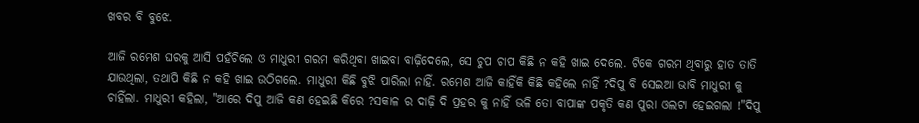ଖବର ବି ବୁଝେ.

ଆଜି ରମେଶ ଘରକୁ ଆସି ପହଁଚିଲେ ଓ ମାଧୁରୀ ଗରମ କରିଥିବା ଖାଇବା ବାଢ଼ିଦେଲେ, ସେ ଚୁପ ଚାପ କିଛି ନ କହି ଖାଇ ଦେଲେ. ଟିକେ ଗରମ ଥିବାରୁ ହାତ ତାତି ଯାଉଥିଲା, ତଥାପି କିଛି ନ କହି ଖାଇ ଉଠିଗଲେ. ମାଧୁରୀ କିଛି ବୁଝି ପାରିଲା ନାହିଁ. ରମେଶ ଆଜି କାହିଁକି କିଛି କହିଲେ ନାହିଁ ?ଦିପୁ ବି ସେଇଆ ଭାବି ମାଧୁରୀ କୁ ଚାହିଁଲା. ମାଧୁରୀ କହିଲା, "ଆରେ ଦିପୁ ଆଜି କଣ ହେଇଛି କିରେ ?ସକାଳ ର ଦାଢ଼ି ଦି ପ୍ରହର କୁ ନାହିଁ ଭଳି ତୋ ବାପାଙ୍କ ପକୃତି କଣ ପୁରା ଓଲଟା ହେଇଗଲା !"ଦିପୁ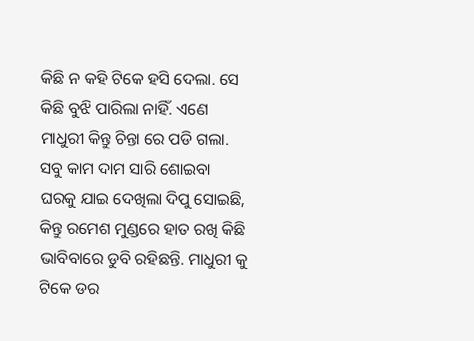କିଛି ନ କହି ଟିକେ ହସି ଦେଲା. ସେ କିଛି ବୁଝି ପାରିଲା ନାହିଁ. ଏଣେ ମାଧୁରୀ କିନ୍ତୁ ଚିନ୍ତା ରେ ପଡି ଗଲା. ସବୁ କାମ ଦାମ ସାରି ଶୋଇବା ଘରକୁ ଯାଇ ଦେଖିଲା ଦିପୁ ସୋଇଛି, କିନ୍ତୁ ରମେଶ ମୁଣ୍ଡରେ ହାତ ରଖି କିଛି ଭାବିବାରେ ଡୁବି ରହିଛନ୍ତି. ମାଧୁରୀ କୁ ଟିକେ ଡର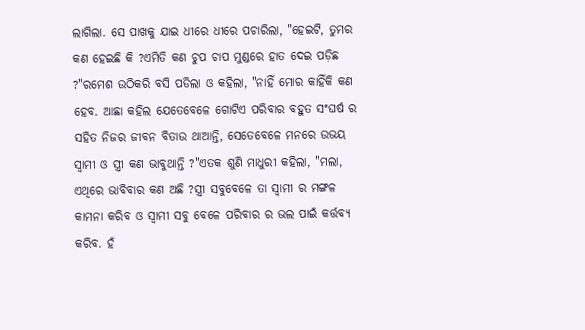ଲାଗିଲା. ସେ ପାଖକୁ ଯାଇ ଧୀରେ ଧୀରେ ପଚାରିଲା, "ହେଇଟି, ତୁମର କଣ ହେଇଛି କି ?ଏମିତି କଣ ଚୁପ ଚାପ ମୁଣ୍ଡରେ ହାତ ଦେଇ ପଡ଼ିଛ ?"ରମେଶ ଉଠିକରି ବସି ପଡିଲା ଓ କହିଲା, "ନାହିଁ ମୋର କାହିଁକି କଣ ହେବ. ଆଛା କହିଲ ଯେତେବେଳେ ଗୋଟିଏ ପରିବାର ବହୁତ ସଂଘର୍ଷ ର ସହିତ ନିଜର ଜୀବନ ବିତାଉ ଥାଆନ୍ତି, ସେତେବେଳେ ମନରେ ଉଭୟ ସ୍ୱାମୀ ଓ ସ୍ତ୍ରୀ କଣ ଭାବୁଥାନ୍ତି ?"ଏତକ ଶୁଣି ମାଧୁରୀ କହିଲା, "ମଲା, ଏଥିରେ ଭାବିବାର କଣ ଅଛି ?ସ୍ତ୍ରୀ ସବୁବେଳେ ତା ସ୍ୱାମୀ ର ମଙ୍ଗଳ କାମନା କରିବ ଓ ସ୍ୱାମୀ ସବୁ ବେଳେ ପରିବାର ର ଭଲ ପାଇଁ କର୍ତ୍ତବ୍ୟ କରିବ. ହଁ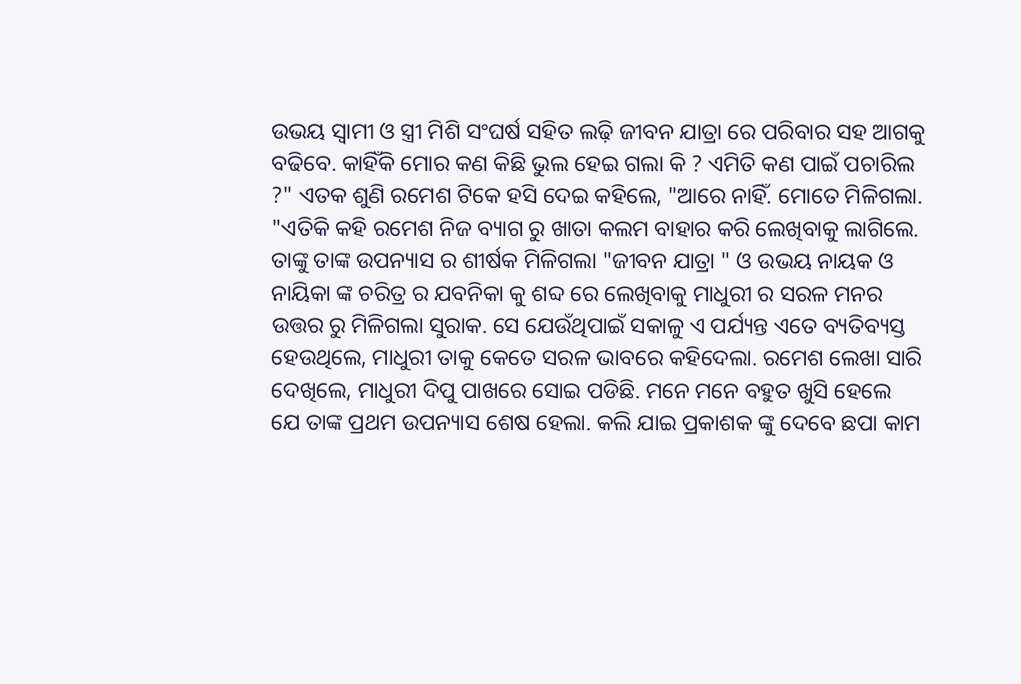ଉଭୟ ସ୍ୱାମୀ ଓ ସ୍ତ୍ରୀ ମିଶି ସଂଘର୍ଷ ସହିତ ଲଢ଼ି ଜୀବନ ଯାତ୍ରା ରେ ପରିବାର ସହ ଆଗକୁ ବଢିବେ. କାହିଁକି ମୋର କଣ କିଛି ଭୁଲ ହେଇ ଗଲା କି ? ଏମିତି କଣ ପାଇଁ ପଚାରିଲ ?" ଏତକ ଶୁଣି ରମେଶ ଟିକେ ହସି ଦେଇ କହିଲେ, "ଆରେ ନାହିଁ. ମୋତେ ମିଳିଗଲା. "ଏତିକି କହି ରମେଶ ନିଜ ବ୍ୟାଗ ରୁ ଖାତା କଲମ ବାହାର କରି ଲେଖିବାକୁ ଲାଗିଲେ. ତାଙ୍କୁ ତାଙ୍କ ଉପନ୍ୟାସ ର ଶୀର୍ଷକ ମିଳିଗଲା "ଜୀବନ ଯାତ୍ରା " ଓ ଉଭୟ ନାୟକ ଓ ନାୟିକା ଙ୍କ ଚରିତ୍ର ର ଯବନିକା କୁ ଶବ୍ଦ ରେ ଲେଖିବାକୁ ମାଧୁରୀ ର ସରଳ ମନର ଉତ୍ତର ରୁ ମିଳିଗଲା ସୁରାକ. ସେ ଯେଉଁଥିପାଇଁ ସକାଳୁ ଏ ପର୍ଯ୍ୟନ୍ତ ଏତେ ବ୍ୟତିବ୍ୟସ୍ତ ହେଉଥିଲେ, ମାଧୁରୀ ତାକୁ କେତେ ସରଳ ଭାବରେ କହିଦେଲା. ରମେଶ ଲେଖା ସାରି ଦେଖିଲେ, ମାଧୁରୀ ଦିପୁ ପାଖରେ ସୋଇ ପଡିଛି. ମନେ ମନେ ବହୁତ ଖୁସି ହେଲେ ଯେ ତାଙ୍କ ପ୍ରଥମ ଉପନ୍ୟାସ ଶେଷ ହେଲା. କଲି ଯାଇ ପ୍ରକାଶକ ଙ୍କୁ ଦେବେ ଛପା କାମ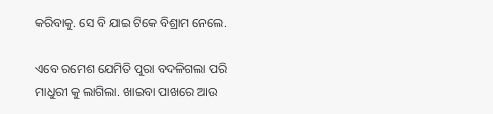କରିବାକୁ. ସେ ବି ଯାଇ ଟିକେ ବିଶ୍ରାମ ନେଲେ.

ଏବେ ରମେଶ ଯେମିତି ପୁରା ବଦଳିଗଲା ପରି ମାଧୁରୀ କୁ ଲାଗିଲା. ଖାଇବା ପାଖରେ ଆଉ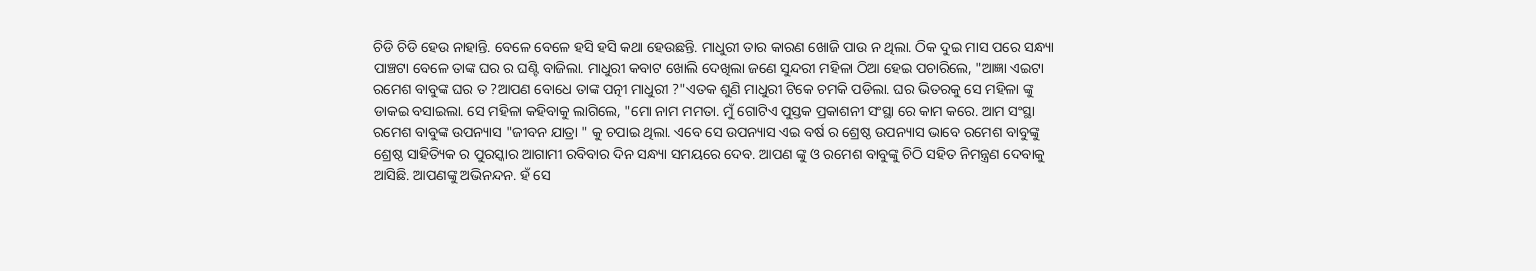ଚିଡି ଚିଡି ହେଉ ନାହାନ୍ତି. ବେଳେ ବେଳେ ହସି ହସି କଥା ହେଉଛନ୍ତି. ମାଧୁରୀ ତାର କାରଣ ଖୋଜି ପାଉ ନ ଥିଲା. ଠିକ ଦୁଇ ମାସ ପରେ ସନ୍ଧ୍ୟା ପାଞ୍ଚଟା ବେଳେ ତାଙ୍କ ଘର ର ଘଣ୍ଟି ବାଜିଲା. ମାଧୁରୀ କବାଟ ଖୋଲି ଦେଖିଲା ଜଣେ ସୁନ୍ଦରୀ ମହିଳା ଠିଆ ହେଇ ପଚାରିଲେ, "ଆଜ୍ଞା ଏଇଟା ରମେଶ ବାବୁଙ୍କ ଘର ତ ?ଆପଣ ବୋଧେ ତାଙ୍କ ପତ୍ନୀ ମାଧୁରୀ ?"ଏତକ ଶୁଣି ମାଧୁରୀ ଟିକେ ଚମକି ପଡିଲା. ଘର ଭିତରକୁ ସେ ମହିଳା ଙ୍କୁ ଡାକଇ ବସାଇଲା. ସେ ମହିଳା କହିବାକୁ ଲାଗିଲେ, "ମୋ ନାମ ମମତା. ମୁଁ ଗୋଟିଏ ପୁସ୍ତକ ପ୍ରକାଶନୀ ସଂସ୍ଥା ରେ କାମ କରେ. ଆମ ସଂସ୍ଥା ରମେଶ ବାବୁଙ୍କ ଉପନ୍ୟାସ "ଜୀବନ ଯାତ୍ରା " କୁ ଚପାଇ ଥିଲା. ଏବେ ସେ ଉପନ୍ୟାସ ଏଇ ବର୍ଷ ର ଶ୍ରେଷ୍ଠ ଉପନ୍ୟାସ ଭାବେ ରମେଶ ବାବୁଙ୍କୁ ଶ୍ରେଷ୍ଠ ସାହିତ୍ୟିକ ର ପୁରସ୍କାର ଆଗାମୀ ରବିବାର ଦିନ ସନ୍ଧ୍ୟା ସମୟରେ ଦେବ. ଆପଣ ଙ୍କୁ ଓ ରମେଶ ବାବୁଙ୍କୁ ଚିଠି ସହିତ ନିମନ୍ତ୍ରଣ ଦେବାକୁ ଆସିଛି. ଆପଣଙ୍କୁ ଅଭିନନ୍ଦନ. ହଁ ସେ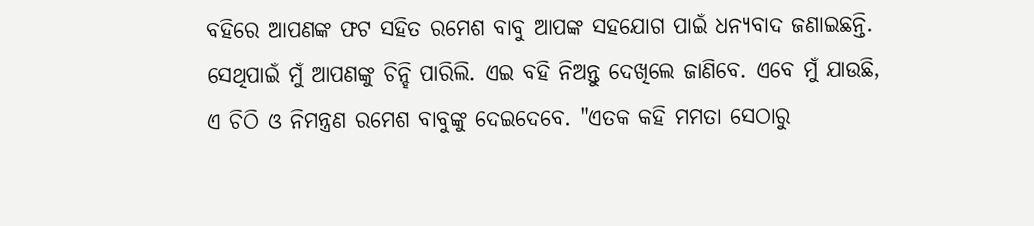ବହିରେ ଆପଣଙ୍କ ଫଟ ସହିତ ରମେଶ ବାବୁ ଆପଙ୍କ ସହଯୋଗ ପାଇଁ ଧନ୍ୟବାଦ ଜଣାଇଛନ୍ତି. ସେଥିପାଇଁ ମୁଁ ଆପଣଙ୍କୁ ଚିନ୍ହି ପାରିଲି. ଏଇ ବହି ନିଅନ୍ତୁ ଦେଖିଲେ ଜାଣିବେ. ଏବେ ମୁଁ ଯାଉଛି, ଏ ଚିଠି ଓ ନିମନ୍ତ୍ରଣ ରମେଶ ବାବୁଙ୍କୁ ଦେଇଦେବେ. "ଏତକ କହି ମମତା ସେଠାରୁ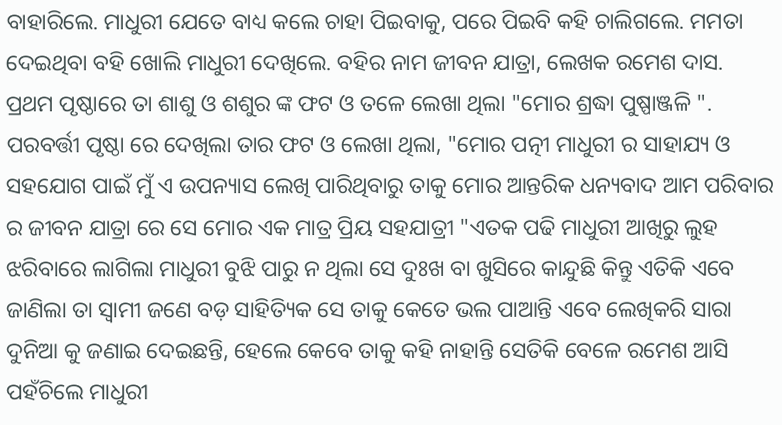ବାହାରିଲେ. ମାଧୁରୀ ଯେତେ ବାଧ୍ୟ କଲେ ଚାହା ପିଇବାକୁ, ପରେ ପିଇବି କହି ଚାଲିଗଲେ. ମମତା ଦେଇଥିବା ବହି ଖୋଲି ମାଧୁରୀ ଦେଖିଲେ. ବହିର ନାମ ଜୀବନ ଯାତ୍ରା, ଲେଖକ ରମେଶ ଦାସ. ପ୍ରଥମ ପୃଷ୍ଠାରେ ତା ଶାଶୁ ଓ ଶଶୁର ଙ୍କ ଫଟ ଓ ତଳେ ଲେଖା ଥିଲା "ମୋର ଶ୍ରଦ୍ଧା ପୁଷ୍ପାଞ୍ଜଳି ". ପରବର୍ତ୍ତୀ ପୃଷ୍ଠା ରେ ଦେଖିଲା ତାର ଫଟ ଓ ଲେଖା ଥିଲା, "ମୋର ପତ୍ନୀ ମାଧୁରୀ ର ସାହାଯ୍ୟ ଓ ସହଯୋଗ ପାଇଁ ମୁଁ ଏ ଉପନ୍ୟାସ ଲେଖି ପାରିଥିବାରୁ ତାକୁ ମୋର ଆନ୍ତରିକ ଧନ୍ୟବାଦ ଆମ ପରିବାର ର ଜୀବନ ଯାତ୍ରା ରେ ସେ ମୋର ଏକ ମାତ୍ର ପ୍ରିୟ ସହଯାତ୍ରୀ "ଏତକ ପଢି ମାଧୁରୀ ଆଖିରୁ ଲୁହ ଝରିବାରେ ଲାଗିଲା ମାଧୁରୀ ବୁଝି ପାରୁ ନ ଥିଲା ସେ ଦୁଃଖ ବା ଖୁସିରେ କାନ୍ଦୁଛି କିନ୍ତୁ ଏତିକି ଏବେ ଜାଣିଲା ତା ସ୍ୱାମୀ ଜଣେ ବଡ଼ ସାହିତ୍ୟିକ ସେ ତାକୁ କେତେ ଭଲ ପାଆନ୍ତି ଏବେ ଲେଖିକରି ସାରା ଦୁନିଆ କୁ ଜଣାଇ ଦେଇଛନ୍ତି, ହେଲେ କେବେ ତାକୁ କହି ନାହାନ୍ତି ସେତିକି ବେଳେ ରମେଶ ଆସି ପହଁଚିଲେ ମାଧୁରୀ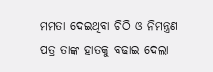ମମତା ଦେଇଥିବା ଚିଠି ଓ ନିମନ୍ତ୍ରଣ ପତ୍ର ତାଙ୍କ ହାତକୁ ବଢାଇ ଦେଲା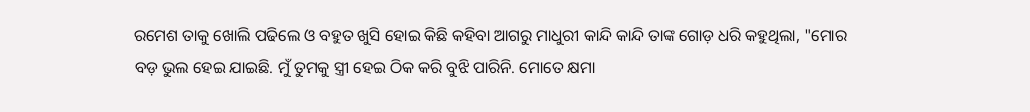ରମେଶ ତାକୁ ଖୋଲି ପଢିଲେ ଓ ବହୁତ ଖୁସି ହୋଇ କିଛି କହିବା ଆଗରୁ ମାଧୁରୀ କାନ୍ଦି କାନ୍ଦି ତାଙ୍କ ଗୋଡ଼ ଧରି କହୁଥିଲା, "ମୋର ବଡ଼ ଭୁଲ ହେଇ ଯାଇଛି. ମୁଁ ତୁମକୁ ସ୍ତ୍ରୀ ହେଇ ଠିକ କରି ବୁଝି ପାରିନି. ମୋତେ କ୍ଷମା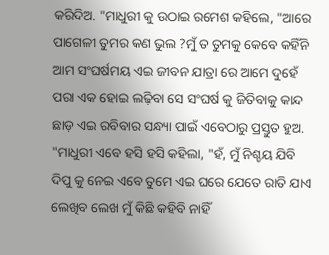କରିଦିଅ. "ମାଧୁରୀ କୁ ଉଠାଇ ରମେଶ କହିଲେ, "ଆରେ ପାଗେଳୀ ତୁମର କଣ ଭୁଲ ?ମୁଁ ତ ତୁମକୁ କେବେ କହିଁନି ଆମ ସଂଘର୍ଷମୟ ଏଇ ଜୀବନ ଯାତ୍ରା ରେ ଆମେ ଦୁହେଁ ପରା ଏକ ହୋଇ ଲଢ଼ିବା ସେ ସଂଘର୍ଷ କୁ ଜିତିବାକୁ କାନ୍ଦ ଛାଡ଼ ଏଇ ରବିବାର ସନ୍ଧ୍ୟା ପାଇଁ ଏବେଠାରୁ ପ୍ରସ୍ତୁତ ହୁଅ. "ମାଧୁରୀ ଏବେ ହସି ହସି କହିଲା, "ହଁ, ମୁଁ ନିଶ୍ଚୟ ଯିବି ଦିପୁ କୁ ନେଇ ଏବେ ତୁମେ ଏଇ ଘରେ ଯେତେ ରାତି ଯାଏ ଲେଖିବ ଲେଖ ମୁଁ କିଛି କହିବି ନାହିଁ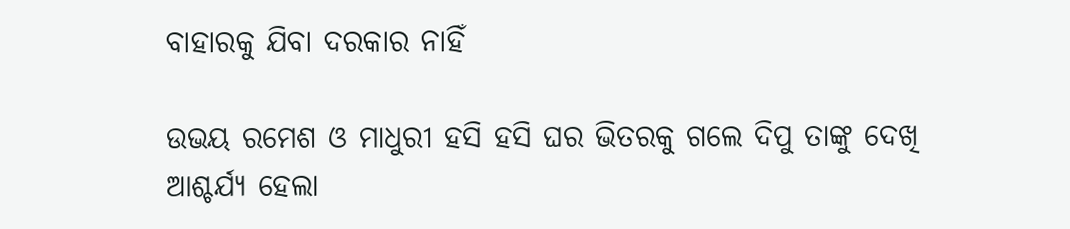ବାହାରକୁ ଯିବା ଦରକାର ନାହିଁ

ଉଭୟ ରମେଶ ଓ ମାଧୁରୀ ହସି ହସି ଘର ଭିତରକୁ ଗଲେ ଦିପୁ ତାଙ୍କୁ ଦେଖି ଆଶ୍ଚର୍ଯ୍ୟ ହେଲା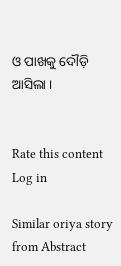ଓ ପାଖକୁ ଦୌଡ଼ି ଆସିଲା ।


Rate this content
Log in

Similar oriya story from Abstract